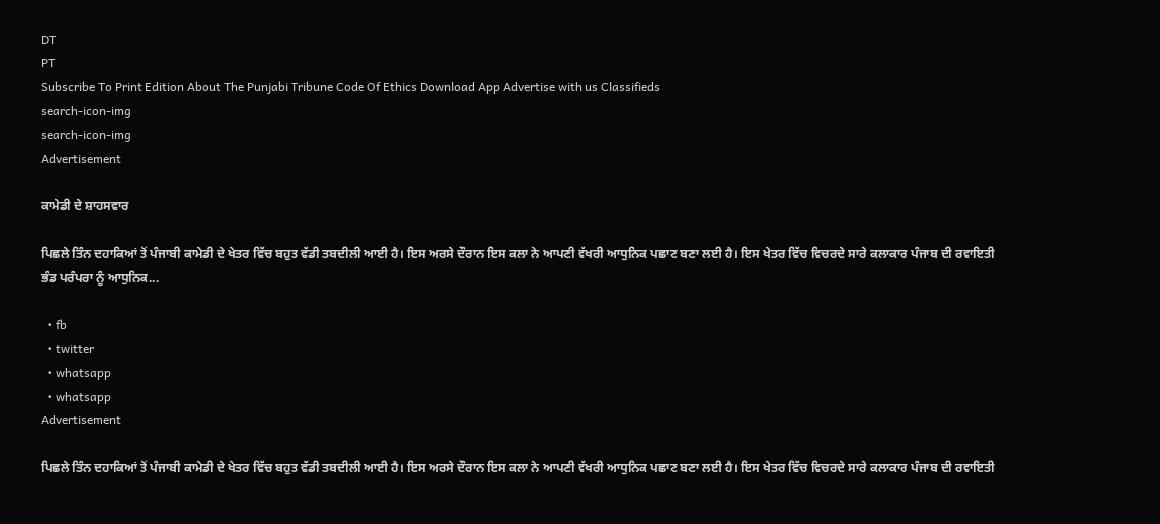DT
PT
Subscribe To Print Edition About The Punjabi Tribune Code Of Ethics Download App Advertise with us Classifieds
search-icon-img
search-icon-img
Advertisement

ਕਾਮੇਡੀ ਦੇ ਸ਼ਾਹਸਵਾਰ

ਪਿਛਲੇ ਤਿੰਨ ਦਹਾਕਿਆਂ ਤੋਂ ਪੰਜਾਬੀ ਕਾਮੇਡੀ ਦੇ ਖੇਤਰ ਵਿੱਚ ਬਹੁਤ ਵੱਡੀ ਤਬਦੀਲੀ ਆਈ ਹੈ। ਇਸ ਅਰਸੇ ਦੌਰਾਨ ਇਸ ਕਲਾ ਨੇ ਆਪਣੀ ਵੱਖਰੀ ਆਧੁਨਿਕ ਪਛਾਣ ਬਣਾ ਲਈ ਹੈ। ਇਸ ਖੇਤਰ ਵਿੱਚ ਵਿਚਰਦੇ ਸਾਰੇ ਕਲਾਕਾਰ ਪੰਜਾਬ ਦੀ ਰਵਾਇਤੀ ਭੰਡ ਪਰੰਪਰਾ ਨੂੰ ਆਧੁਨਿਕ...

  • fb
  • twitter
  • whatsapp
  • whatsapp
Advertisement

ਪਿਛਲੇ ਤਿੰਨ ਦਹਾਕਿਆਂ ਤੋਂ ਪੰਜਾਬੀ ਕਾਮੇਡੀ ਦੇ ਖੇਤਰ ਵਿੱਚ ਬਹੁਤ ਵੱਡੀ ਤਬਦੀਲੀ ਆਈ ਹੈ। ਇਸ ਅਰਸੇ ਦੌਰਾਨ ਇਸ ਕਲਾ ਨੇ ਆਪਣੀ ਵੱਖਰੀ ਆਧੁਨਿਕ ਪਛਾਣ ਬਣਾ ਲਈ ਹੈ। ਇਸ ਖੇਤਰ ਵਿੱਚ ਵਿਚਰਦੇ ਸਾਰੇ ਕਲਾਕਾਰ ਪੰਜਾਬ ਦੀ ਰਵਾਇਤੀ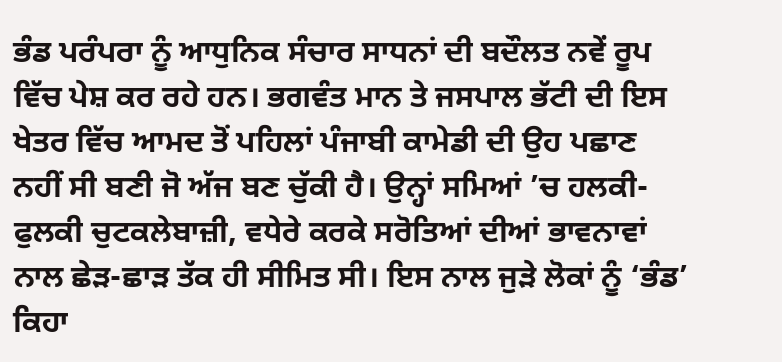ਭੰਡ ਪਰੰਪਰਾ ਨੂੰ ਆਧੁਨਿਕ ਸੰਚਾਰ ਸਾਧਨਾਂ ਦੀ ਬਦੌਲਤ ਨਵੇਂ ਰੂਪ ਵਿੱਚ ਪੇਸ਼ ਕਰ ਰਹੇ ਹਨ। ਭਗਵੰਤ ਮਾਨ ਤੇ ਜਸਪਾਲ ਭੱਟੀ ਦੀ ਇਸ ਖੇਤਰ ਵਿੱਚ ਆਮਦ ਤੋਂ ਪਹਿਲਾਂ ਪੰਜਾਬੀ ਕਾਮੇਡੀ ਦੀ ਉਹ ਪਛਾਣ ਨਹੀਂ ਸੀ ਬਣੀ ਜੋ ਅੱਜ ਬਣ ਚੁੱਕੀ ਹੈ। ਉਨ੍ਹਾਂ ਸਮਿਆਂ ’ਚ ਹਲਕੀ-ਫੁਲਕੀ ਚੁਟਕਲੇਬਾਜ਼ੀ, ਵਧੇਰੇ ਕਰਕੇ ਸਰੋਤਿਆਂ ਦੀਆਂ ਭਾਵਨਾਵਾਂ ਨਾਲ ਛੇੜ-ਛਾੜ ਤੱਕ ਹੀ ਸੀਮਿਤ ਸੀ। ਇਸ ਨਾਲ ਜੁੜੇ ਲੋਕਾਂ ਨੂੰ ‘ਭੰਡ’ ਕਿਹਾ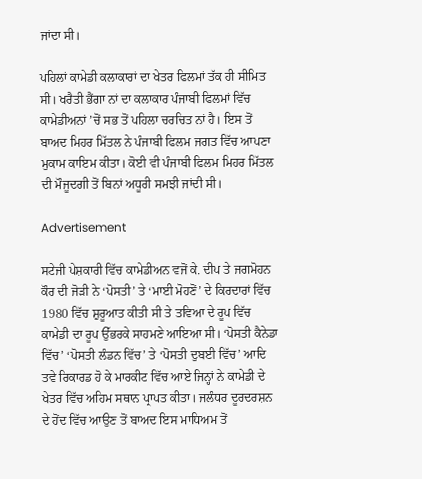ਜਾਂਦਾ ਸੀ।

ਪਹਿਲਾਂ ਕਾਮੇਡੀ ਕਲਾਕਾਰਾਂ ਦਾ ਖੇਤਰ ਫਿਲਮਾਂ ਤੱਕ ਹੀ ਸੀਮਿਤ ਸੀ। ਖਰੈਤੀ ਭੈਂਗਾ ਨਾਂ ਦਾ ਕਲਾਕਾਰ ਪੰਜਾਬੀ ਫਿਲਮਾਂ ਵਿੱਚ ਕਾਮੇਡੀਅਨਾਂ ’ਚੋਂ ਸਭ ਤੋਂ ਪਹਿਲਾ ਚਰਚਿਤ ਨਾਂ ਹੈ। ਇਸ ਤੋਂ ਬਾਅਦ ਮਿਹਰ ਮਿੱਤਲ ਨੇ ਪੰਜਾਬੀ ਫਿਲਮ ਜਗਤ ਵਿੱਚ ਆਪਣਾ ਮੁਕਾਮ ਕਾਇਮ ਕੀਤਾ। ਕੋਈ ਵੀ ਪੰਜਾਬੀ ਫਿਲਮ ਮਿਹਰ ਮਿੱਤਲ ਦੀ ਮੌਜੂਦਗੀ ਤੋਂ ਬਿਨਾਂ ਅਧੂਰੀ ਸਮਝੀ ਜਾਂਦੀ ਸੀ।

Advertisement

ਸਟੇਜੀ ਪੇਸ਼ਕਾਰੀ ਵਿੱਚ ਕਾਮੇਡੀਅਨ ਵਜੋਂ ਕੇ. ਦੀਪ ਤੇ ਜਗਮੋਹਨ ਕੌਰ ਦੀ ਜੋੜੀ ਨੇ ‘ਪੋਸਤੀ’ ਤੇ ‘ਮਾਈ ਮੋਹਣੋਂ’ ਦੇ ਕਿਰਦਾਰਾਂ ਵਿੱਚ 1980 ਵਿੱਚ ਸ਼ੁਰੂਆਤ ਕੀਤੀ ਸੀ ਤੇ ਤਵਿਆ ਦੇ ਰੂਪ ਵਿੱਚ ਕਾਮੇਡੀ ਦਾ ਰੂਪ ਉੱਭਰਕੇ ਸਾਹਮਣੇ ਆਇਆ ਸੀ। ‘ਪੋਸਤੀ ਕੈਨੇਡਾ ਵਿੱਚ’ ‘ਪੋਸਤੀ ਲੰਡਨ ਵਿੱਚ’ ਤੇ ‘ਪੋਸਤੀ ਦੁਬਈ ਵਿੱਚ’ ਆਦਿ ਤਵੇ ਰਿਕਾਰਡ ਹੋ ਕੇ ਮਾਰਕੀਟ ਵਿੱਚ ਆਏ ਜਿਨ੍ਹਾਂ ਨੇ ਕਾਮੇਡੀ ਦੇ ਖੇਤਰ ਵਿੱਚ ਅਹਿਮ ਸਥਾਨ ਪ੍ਰਾਪਤ ਕੀਤਾ। ਜਲੰਧਰ ਦੂਰਦਰਸ਼ਨ ਦੇ ਹੋਂਦ ਵਿੱਚ ਆਉਣ ਤੋਂ ਬਾਅਦ ਇਸ ਮਾਧਿਅਮ ਤੋਂ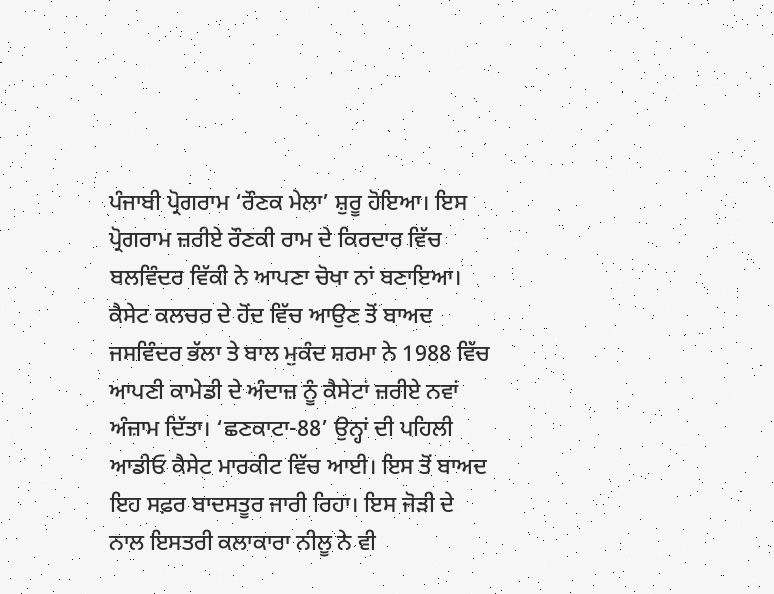ਪੰਜਾਬੀ ਪ੍ਰੋਗਰਾਮ ‘ਰੌਣਕ ਮੇਲਾ’ ਸ਼ੁਰੂ ਹੋਇਆ। ਇਸ ਪ੍ਰੋਗਰਾਮ ਜ਼ਰੀਏ ਰੌਣਕੀ ਰਾਮ ਦੇ ਕਿਰਦਾਰ ਵਿੱਚ ਬਲਵਿੰਦਰ ਵਿੱਕੀ ਨੇ ਆਪਣਾ ਚੋਖਾ ਨਾਂ ਬਣਾਇਆ। ਕੈਸੇਟ ਕਲਚਰ ਦੇ ਹੋਂਦ ਵਿੱਚ ਆਉਣ ਤੋਂ ਬਾਅਦ ਜਸਵਿੰਦਰ ਭੱਲਾ ਤੇ ਬਾਲ ਮੁਕੰਦ ਸ਼ਰਮਾ ਨੇ 1988 ਵਿੱਚ ਆਪਣੀ ਕਾਮੇਡੀ ਦੇ ਅੰਦਾਜ਼ ਨੂੰ ਕੈਸੇਟਾਂ ਜ਼ਰੀਏ ਨਵਾਂ ਅੰਜ਼ਾਮ ਦਿੱਤਾ। ‘ਛਣਕਾਟਾ-88’ ਉਨ੍ਹਾਂ ਦੀ ਪਹਿਲੀ ਆਡੀਓ ਕੈਸੇਟ ਮਾਰਕੀਟ ਵਿੱਚ ਆਈ। ਇਸ ਤੋਂ ਬਾਅਦ ਇਹ ਸਫ਼ਰ ਬਾਦਸਤੂਰ ਜਾਰੀ ਰਿਹਾ। ਇਸ ਜੋੜੀ ਦੇ ਨਾਲ ਇਸਤਰੀ ਕਲਾਕਾਰਾ ਨੀਲੂ ਨੇ ਵੀ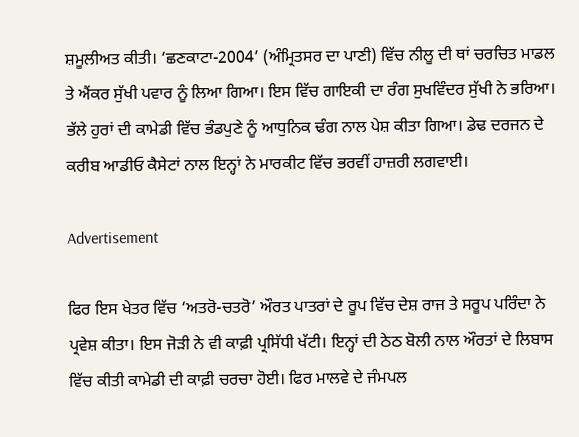ਸ਼ਮੂਲੀਅਤ ਕੀਤੀ। ‘ਛਣਕਾਟਾ-2004’ (ਅੰਮ੍ਰਿਤਸਰ ਦਾ ਪਾਣੀ) ਵਿੱਚ ਨੀਲੂ ਦੀ ਥਾਂ ਚਰਚਿਤ ਮਾਡਲ ਤੇ ਐਂਕਰ ਸੁੱਖੀ ਪਵਾਰ ਨੂੰ ਲਿਆ ਗਿਆ। ਇਸ ਵਿੱਚ ਗਾਇਕੀ ਦਾ ਰੰਗ ਸੁਖਵਿੰਦਰ ਸੁੱਖੀ ਨੇ ਭਰਿਆ। ਭੱਲੇ ਹੁਰਾਂ ਦੀ ਕਾਮੇਡੀ ਵਿੱਚ ਭੰਡਪੁਣੇ ਨੂੰ ਆਧੁਨਿਕ ਢੰਗ ਨਾਲ ਪੇਸ਼ ਕੀਤਾ ਗਿਆ। ਡੇਢ ਦਰਜਨ ਦੇ ਕਰੀਬ ਆਡੀਓ ਕੈਸੇਟਾਂ ਨਾਲ ਇਨ੍ਹਾਂ ਨੇ ਮਾਰਕੀਟ ਵਿੱਚ ਭਰਵੀਂ ਹਾਜ਼ਰੀ ਲਗਵਾਈ।

Advertisement

ਫਿਰ ਇਸ ਖੇਤਰ ਵਿੱਚ ‘ਅਤਰੋ-ਚਤਰੋ’ ਔਰਤ ਪਾਤਰਾਂ ਦੇ ਰੂਪ ਵਿੱਚ ਦੇਸ਼ ਰਾਜ ਤੇ ਸਰੂਪ ਪਰਿੰਦਾ ਨੇ ਪ੍ਰਵੇਸ਼ ਕੀਤਾ। ਇਸ ਜੋੜੀ ਨੇ ਵੀ ਕਾਫ਼ੀ ਪ੍ਰਸਿੱਧੀ ਖੱਟੀ। ਇਨ੍ਹਾਂ ਦੀ ਠੇਠ ਬੋਲੀ ਨਾਲ ਔਰਤਾਂ ਦੇ ਲਿਬਾਸ ਵਿੱਚ ਕੀਤੀ ਕਾਮੇਡੀ ਦੀ ਕਾਫ਼ੀ ਚਰਚਾ ਹੋਈ। ਫਿਰ ਮਾਲਵੇ ਦੇ ਜੰਮਪਲ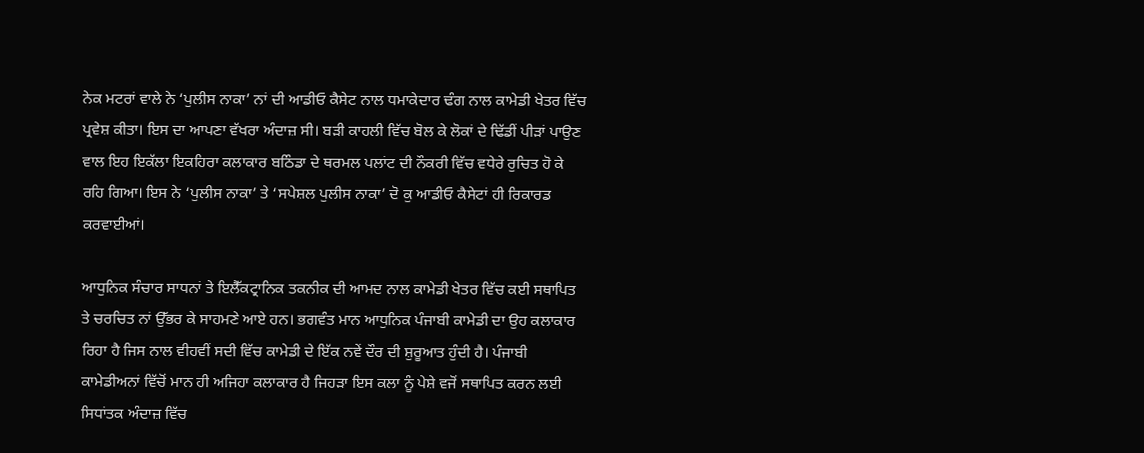ਨੇਕ ਮਟਰਾਂ ਵਾਲੇ ਨੇ ‘ਪੁਲੀਸ ਨਾਕਾ’ ਨਾਂ ਦੀ ਆਡੀਓ ਕੈਸੇਟ ਨਾਲ ਧਮਾਕੇਦਾਰ ਢੰਗ ਨਾਲ ਕਾਮੇਡੀ ਖੇਤਰ ਵਿੱਚ ਪ੍ਰਵੇਸ਼ ਕੀਤਾ। ਇਸ ਦਾ ਆਪਣਾ ਵੱਖਰਾ ਅੰਦਾਜ਼ ਸੀ। ਬੜੀ ਕਾਹਲੀ ਵਿੱਚ ਬੋਲ ਕੇ ਲੋਕਾਂ ਦੇ ਢਿੱਡੀਂ ਪੀੜਾਂ ਪਾਉਣ ਵਾਲ ਇਹ ਇਕੱਲਾ ਇਕਹਿਰਾ ਕਲਾਕਾਰ ਬਠਿੰਡਾ ਦੇ ਥਰਮਲ ਪਲਾਂਟ ਦੀ ਨੌਕਰੀ ਵਿੱਚ ਵਧੇਰੇ ਰੁਚਿਤ ਹੋ ਕੇ ਰਹਿ ਗਿਆ। ਇਸ ਨੇ ‘ਪੁਲੀਸ ਨਾਕਾ’ ਤੇ ‘ਸਪੇਸ਼ਲ ਪੁਲੀਸ ਨਾਕਾ’ ਦੋ ਕੁ ਆਡੀਓ ਕੈਸੇਟਾਂ ਹੀ ਰਿਕਾਰਡ ਕਰਵਾਈਆਂ।

ਆਧੁਨਿਕ ਸੰਚਾਰ ਸਾਧਨਾਂ ਤੇ ਇਲੈੱਕਟ੍ਰਾਨਿਕ ਤਕਨੀਕ ਦੀ ਆਮਦ ਨਾਲ ਕਾਮੇਡੀ ਖੇਤਰ ਵਿੱਚ ਕਈ ਸਥਾਪਿਤ ਤੇ ਚਰਚਿਤ ਨਾਂ ਉੱਭਰ ਕੇ ਸਾਹਮਣੇ ਆਏ ਹਨ। ਭਗਵੰਤ ਮਾਨ ਆਧੁਨਿਕ ਪੰਜਾਬੀ ਕਾਮੇਡੀ ਦਾ ਉਹ ਕਲਾਕਾਰ ਰਿਹਾ ਹੈ ਜਿਸ ਨਾਲ ਵੀਹਵੀਂ ਸਦੀ ਵਿੱਚ ਕਾਮੇਡੀ ਦੇ ਇੱਕ ਨਵੇਂ ਦੌਰ ਦੀ ਸ਼ੁਰੂਆਤ ਹੁੰਦੀ ਹੈ। ਪੰਜਾਬੀ ਕਾਮੇਡੀਅਨਾਂ ਵਿੱਚੋਂ ਮਾਨ ਹੀ ਅਜਿਹਾ ਕਲਾਕਾਰ ਹੈ ਜਿਹੜਾ ਇਸ ਕਲਾ ਨੂੰ ਪੇਸ਼ੇ ਵਜੋਂ ਸਥਾਪਿਤ ਕਰਨ ਲਈ ਸਿਧਾਂਤਕ ਅੰਦਾਜ਼ ਵਿੱਚ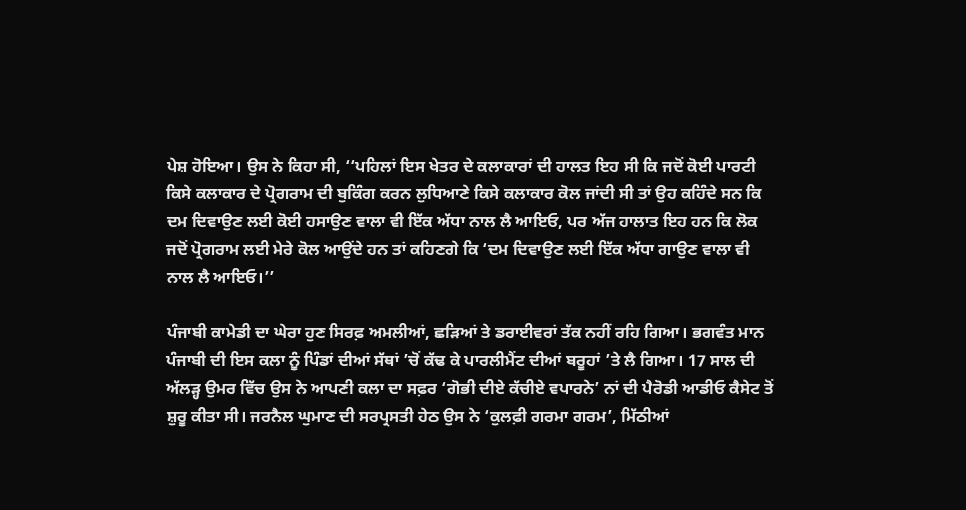ਪੇਸ਼ ਹੋਇਆ। ਉਸ ਨੇ ਕਿਹਾ ਸੀ, ‘‘ਪਹਿਲਾਂ ਇਸ ਖੇਤਰ ਦੇ ਕਲਾਕਾਰਾਂ ਦੀ ਹਾਲਤ ਇਹ ਸੀ ਕਿ ਜਦੋਂ ਕੋਈ ਪਾਰਟੀ ਕਿਸੇ ਕਲਾਕਾਰ ਦੇ ਪ੍ਰੋਗਰਾਮ ਦੀ ਬੁਕਿੰਗ ਕਰਨ ਲੁਧਿਆਣੇ ਕਿਸੇ ਕਲਾਕਾਰ ਕੋਲ ਜਾਂਦੀ ਸੀ ਤਾਂ ਉਹ ਕਹਿੰਦੇ ਸਨ ਕਿ ਦਮ ਦਿਵਾਉਣ ਲਈ ਕੋਈ ਹਸਾਉਣ ਵਾਲਾ ਵੀ ਇੱਕ ਅੱਧਾ ਨਾਲ ਲੈ ਆਇਓ, ਪਰ ਅੱਜ ਹਾਲਾਤ ਇਹ ਹਨ ਕਿ ਲੋਕ ਜਦੋਂ ਪ੍ਰੋਗਰਾਮ ਲਈ ਮੇਰੇ ਕੋਲ ਆਉਂਦੇ ਹਨ ਤਾਂ ਕਹਿਣਗੇ ਕਿ ‘ਦਮ ਦਿਵਾਉਣ ਲਈ ਇੱਕ ਅੱਧਾ ਗਾਉਣ ਵਾਲਾ ਵੀ ਨਾਲ ਲੈ ਆਇਓ।’’

ਪੰਜਾਬੀ ਕਾਮੇਡੀ ਦਾ ਘੇਰਾ ਹੁਣ ਸਿਰਫ਼ ਅਮਲੀਆਂ, ਛੜਿਆਂ ਤੇ ਡਰਾਈਵਰਾਂ ਤੱਕ ਨਹੀਂ ਰਹਿ ਗਿਆ। ਭਗਵੰਤ ਮਾਨ ਪੰਜਾਬੀ ਦੀ ਇਸ ਕਲਾ ਨੂੰ ਪਿੰਡਾਂ ਦੀਆਂ ਸੱਥਾਂ ’ਚੋਂ ਕੱਢ ਕੇ ਪਾਰਲੀਮੈਂਟ ਦੀਆਂ ਬਰੂਹਾਂ ’ਤੇ ਲੈ ਗਿਆ। 17 ਸਾਲ ਦੀ ਅੱਲੜ੍ਹ ਉਮਰ ਵਿੱਚ ਉਸ ਨੇ ਆਪਣੀ ਕਲਾ ਦਾ ਸਫ਼ਰ ‘ਗੋਭੀ ਦੀਏ ਕੱਚੀਏ ਵਪਾਰਨੇ’ ਨਾਂ ਦੀ ਪੈਰੋਡੀ ਆਡੀਓ ਕੈਸੇਟ ਤੋਂ ਸ਼ੁਰੂ ਕੀਤਾ ਸੀ। ਜਰਨੈਲ ਘੁਮਾਣ ਦੀ ਸਰਪ੍ਰਸਤੀ ਹੇਠ ਉਸ ਨੇ ‘ਕੁਲਫ਼ੀ ਗਰਮਾ ਗਰਮ’, ਮਿੱਠੀਆਂ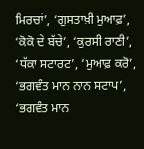ਮਿਰਚਾਂ’, ‘ਗੁਸਤਾਖ਼ੀ ਮੁਆਫ਼’, ‘ਕੋਕੋ ਦੇ ਬੱਚੇ’, ‘ਕੁਰਸੀ ਰਾਣੀ’, ‘ਧੱਕਾ ਸਟਾਰਟ’, ‘ਮੁਆਫ਼ ਕਰੋ’, ‘ਭਗਵੰਤ ਮਾਨ ਨਾਨ ਸਟਾਪ’, ‘ਭਗਵੰਤ ਮਾਨ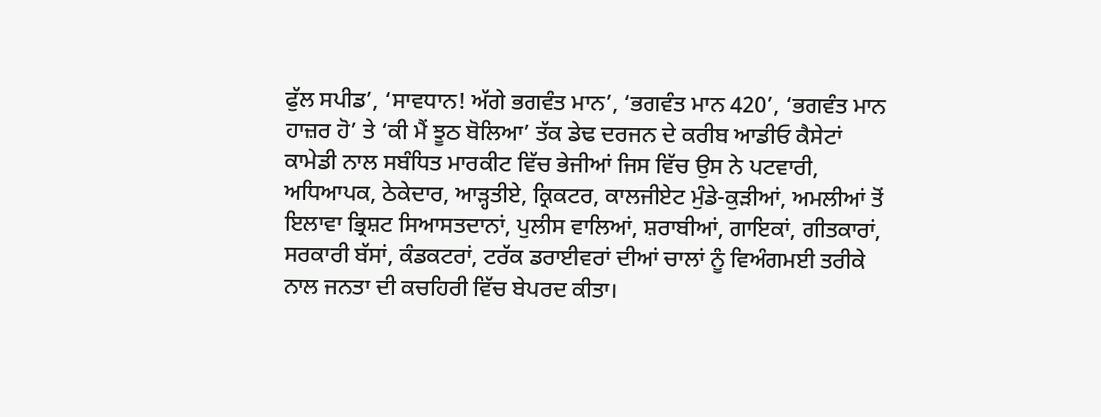ਫੁੱਲ ਸਪੀਡ’, ‘ਸਾਵਧਾਨ! ਅੱਗੇ ਭਗਵੰਤ ਮਾਨ’, ‘ਭਗਵੰਤ ਮਾਨ 420’, ‘ਭਗਵੰਤ ਮਾਨ ਹਾਜ਼ਰ ਹੋ’ ਤੇ ‘ਕੀ ਮੈਂ ਝੂਠ ਬੋਲਿਆ’ ਤੱਕ ਡੇਢ ਦਰਜਨ ਦੇ ਕਰੀਬ ਆਡੀਓ ਕੈਸੇਟਾਂ ਕਾਮੇਡੀ ਨਾਲ ਸਬੰਧਿਤ ਮਾਰਕੀਟ ਵਿੱਚ ਭੇਜੀਆਂ ਜਿਸ ਵਿੱਚ ਉਸ ਨੇ ਪਟਵਾਰੀ, ਅਧਿਆਪਕ, ਠੇਕੇਦਾਰ, ਆੜ੍ਹਤੀਏ, ਕ੍ਰਿਕਟਰ, ਕਾਲਜੀਏਟ ਮੁੰਡੇ-ਕੁੜੀਆਂ, ਅਮਲੀਆਂ ਤੋਂ ਇਲਾਵਾ ਭ੍ਰਿਸ਼ਟ ਸਿਆਸਤਦਾਨਾਂ, ਪੁਲੀਸ ਵਾਲਿਆਂ, ਸ਼ਰਾਬੀਆਂ, ਗਾਇਕਾਂ, ਗੀਤਕਾਰਾਂ, ਸਰਕਾਰੀ ਬੱਸਾਂ, ਕੰਡਕਟਰਾਂ, ਟਰੱਕ ਡਰਾਈਵਰਾਂ ਦੀਆਂ ਚਾਲਾਂ ਨੂੰ ਵਿਅੰਗਮਈ ਤਰੀਕੇ ਨਾਲ ਜਨਤਾ ਦੀ ਕਚਹਿਰੀ ਵਿੱਚ ਬੇਪਰਦ ਕੀਤਾ।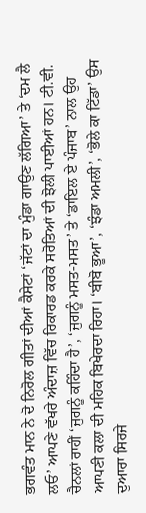ਭਗਵੰਤ ਮਾਨ ਨੇ ਦੋ ਨਿਰੋਲ ਗੀਤਾਂ ਦੀਆਂ ਕੈਸੇਟਾਂ ‘ਜੱਟਾਂ ਦਾ ਮੁੰਡਾ ਗਾਉਣ ਲੱਗਿਆ’ ਤੇ ‘ਦਮ ਲੈ ਲਓ’ ਆਪਣੇ ਵੱਖਰੇ ਅੰਦਾਜ਼ ਵਿੱਚ ਰਿਕਾਰਡ ਕਰਕੇ ਸਰੋਤਿਆਂ ਦੀ ਝੋਲੀ ਪਾਈਆਂ ਹਨ। ਟੀ.ਵੀ. ਚੈਨਲਾਂ ਰਾਹੀਂ ‘ਜੁਗਨੂੰ ਕਹਿੰਦਾ ਹੈ’, ‘ਜੁਗਨੂੰ ਮਸਤ-ਮਸਤ’ ਤੇ ‘ਡਾਇਲ ਏ ਪੰਜਾਬ’ ਨਾਲ ਉਹ ਆਪਣੀ ਕਲਾ ਦੀ ਮਹਿਕ ਬਿਖੇਰਦਾ ਰਿਹਾ। ‘ਬੀਬੋ ਭੂਆ’, ‘ਝੰਡਾ ਅਮਲੀ’, ‘ਭੋਲੇ ਕਾ ਟਿੱਡਾ’ ਉਸ ਦੁਆਰਾ ਸਿਰਜੇ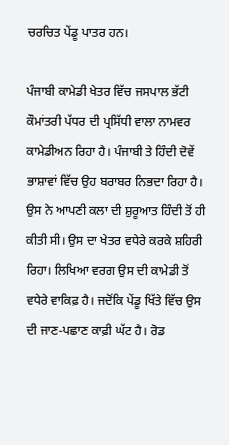ਚਰਚਿਤ ਪੇਂਡੂ ਪਾਤਰ ਹਨ।

ਪੰਜਾਬੀ ਕਾਮੇਡੀ ਖੇਤਰ ਵਿੱਚ ਜਸਪਾਲ ਭੱਟੀ ਕੌਮਾਂਤਰੀ ਪੱਧਰ ਦੀ ਪ੍ਰਸਿੱਧੀ ਵਾਲਾ ਨਾਮਵਰ ਕਾਮੇਡੀਅਨ ਰਿਹਾ ਹੈ। ਪੰਜਾਬੀ ਤੇ ਹਿੰਦੀ ਦੋਵੇਂ ਭਾਸ਼ਾਵਾਂ ਵਿੱਚ ਉਹ ਬਰਾਬਰ ਨਿਭਦਾ ਰਿਹਾ ਹੈ। ਉਸ ਨੇ ਆਪਣੀ ਕਲਾ ਦੀ ਸ਼ੁਰੂਆਤ ਹਿੰਦੀ ਤੋਂ ਹੀ ਕੀਤੀ ਸੀ। ਉਸ ਦਾ ਖੇਤਰ ਵਧੇਰੇ ਕਰਕੇ ਸ਼ਹਿਰੀ ਰਿਹਾ। ਲਿਖਿਆ ਵਰਗ ਉਸ ਦੀ ਕਾਮੇਡੀ ਤੋਂ ਵਧੇਰੇ ਵਾਕਿਫ਼ ਹੈ। ਜਦੋਂਕਿ ਪੇਂਡੂ ਖਿੱਤੇ ਵਿੱਚ ਉਸ ਦੀ ਜਾਣ-ਪਛਾਣ ਕਾਫ਼ੀ ਘੱਟ ਹੈ। ਰੋਡ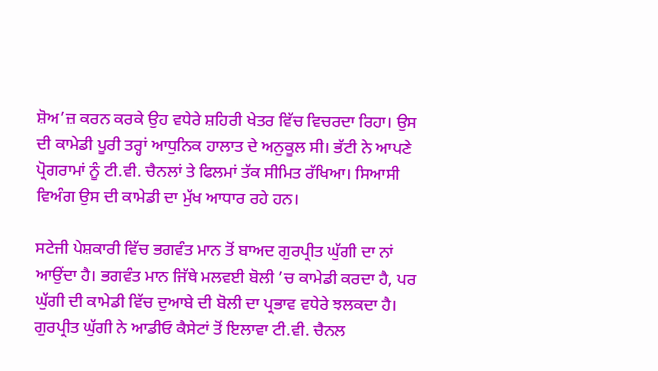ਸ਼ੋਅ’ਜ਼ ਕਰਨ ਕਰਕੇ ਉਹ ਵਧੇਰੇ ਸ਼ਹਿਰੀ ਖੇਤਰ ਵਿੱਚ ਵਿਚਰਦਾ ਰਿਹਾ। ਉਸ ਦੀ ਕਾਮੇਡੀ ਪੂਰੀ ਤਰ੍ਹਾਂ ਆਧੁਨਿਕ ਹਾਲਾਤ ਦੇ ਅਨੁਕੂਲ ਸੀ। ਭੱਟੀ ਨੇ ਆਪਣੇ ਪ੍ਰੋਗਰਾਮਾਂ ਨੂੰ ਟੀ.ਵੀ. ਚੈਨਲਾਂ ਤੇ ਫਿਲਮਾਂ ਤੱਕ ਸੀਮਿਤ ਰੱਖਿਆ। ਸਿਆਸੀ ਵਿਅੰਗ ਉਸ ਦੀ ਕਾਮੇਡੀ ਦਾ ਮੁੱਖ ਆਧਾਰ ਰਹੇ ਹਨ।

ਸਟੇਜੀ ਪੇਸ਼ਕਾਰੀ ਵਿੱਚ ਭਗਵੰਤ ਮਾਨ ਤੋਂ ਬਾਅਦ ਗੁਰਪ੍ਰੀਤ ਘੁੱਗੀ ਦਾ ਨਾਂ ਆਉਂਦਾ ਹੈ। ਭਗਵੰਤ ਮਾਨ ਜਿੱਥੇ ਮਲਵਈ ਬੋਲੀ ’ਚ ਕਾਮੇਡੀ ਕਰਦਾ ਹੈ, ਪਰ ਘੁੱਗੀ ਦੀ ਕਾਮੇਡੀ ਵਿੱਚ ਦੁਆਬੇ ਦੀ ਬੋਲੀ ਦਾ ਪ੍ਰਭਾਵ ਵਧੇਰੇ ਝਲਕਦਾ ਹੈ। ਗੁਰਪ੍ਰੀਤ ਘੁੱਗੀ ਨੇ ਆਡੀਓ ਕੈਸੇਟਾਂ ਤੋਂ ਇਲਾਵਾ ਟੀ.ਵੀ. ਚੈਨਲ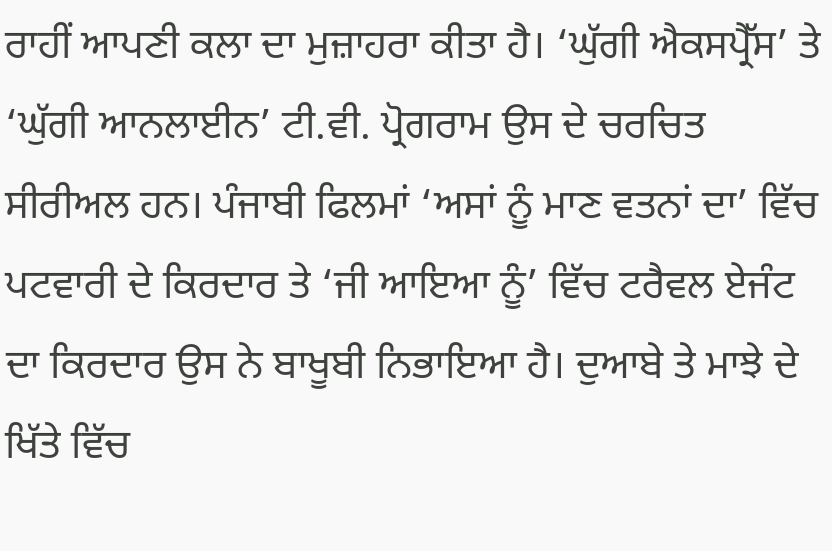ਰਾਹੀਂ ਆਪਣੀ ਕਲਾ ਦਾ ਮੁਜ਼ਾਹਰਾ ਕੀਤਾ ਹੈ। ‘ਘੁੱਗੀ ਐਕਸਪ੍ਰੈੱਸ’ ਤੇ ‘ਘੁੱਗੀ ਆਨਲਾਈਨ’ ਟੀ.ਵੀ. ਪ੍ਰੋਗਰਾਮ ਉਸ ਦੇ ਚਰਚਿਤ ਸੀਰੀਅਲ ਹਨ। ਪੰਜਾਬੀ ਫਿਲਮਾਂ ‘ਅਸਾਂ ਨੂੰ ਮਾਣ ਵਤਨਾਂ ਦਾ’ ਵਿੱਚ ਪਟਵਾਰੀ ਦੇ ਕਿਰਦਾਰ ਤੇ ‘ਜੀ ਆਇਆ ਨੂੰ’ ਵਿੱਚ ਟਰੈਵਲ ਏਜੰਟ ਦਾ ਕਿਰਦਾਰ ਉਸ ਨੇ ਬਾਖੂਬੀ ਨਿਭਾਇਆ ਹੈ। ਦੁਆਬੇ ਤੇ ਮਾਝੇ ਦੇ ਖਿੱਤੇ ਵਿੱਚ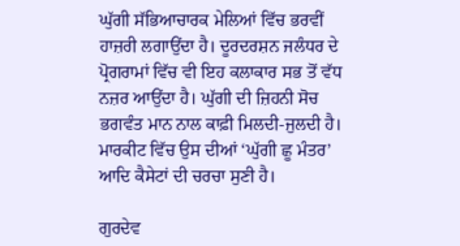ਘੁੱਗੀ ਸੱਭਿਆਚਾਰਕ ਮੇਲਿਆਂ ਵਿੱਚ ਭਰਵੀਂ ਹਾਜ਼ਰੀ ਲਗਾਉਂਦਾ ਹੈ। ਦੂਰਦਰਸ਼ਨ ਜਲੰਧਰ ਦੇ ਪ੍ਰੋਗਰਾਮਾਂ ਵਿੱਚ ਵੀ ਇਹ ਕਲਾਕਾਰ ਸਭ ਤੋਂ ਵੱਧ ਨਜ਼ਰ ਆਉਂਦਾ ਹੈ। ਘੁੱਗੀ ਦੀ ਜ਼ਿਹਨੀ ਸੋਚ ਭਗਵੰਤ ਮਾਨ ਨਾਲ ਕਾਫ਼ੀ ਮਿਲਦੀ-ਜੁਲਦੀ ਹੈ। ਮਾਰਕੀਟ ਵਿੱਚ ਉਸ ਦੀਆਂ ‘ਘੁੱਗੀ ਛੂ ਮੰਤਰ’ ਆਦਿ ਕੈਸੇਟਾਂ ਦੀ ਚਰਚਾ ਸੁਣੀ ਹੈ।

ਗੁਰਦੇਵ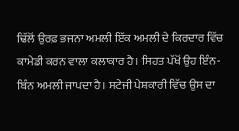ਢਿੱਲੋਂ ਉਰਫ਼ ਭਜਨਾ ਅਮਲੀ ਇੱਕ ਅਮਲੀ ਦੇ ਕਿਰਦਾਰ ਵਿੱਚ ਕਾਮੇਡੀ ਕਰਨ ਵਾਲਾ ਕਲਾਕਾਰ ਹੈ। ਸਿਹਤ ਪੱਖੋਂ ਉਹ ਇੰਨ-ਬਿੰਨ ਅਮਲੀ ਜਾਪਦਾ ਹੈ। ਸਟੇਜੀ ਪੇਸ਼ਕਾਰੀ ਵਿੱਚ ਉਸ ਦਾ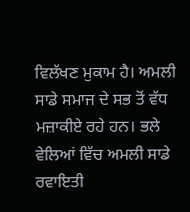ਵਿਲੱਖਣ ਮੁਕਾਮ ਹੈ। ਅਮਲੀ ਸਾਡੇ ਸਮਾਜ ਦੇ ਸਭ ਤੋਂ ਵੱਧ ਮਜ਼ਾਕੀਏ ਰਹੇ ਹਨ। ਭਲੇ ਵੇਲਿਆਂ ਵਿੱਚ ਅਮਲੀ ਸਾਡੇ ਰਵਾਇਤੀ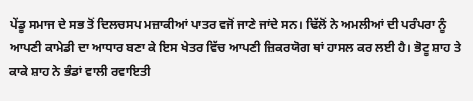ਪੇਂਡੂ ਸਮਾਜ ਦੇ ਸਭ ਤੋਂ ਦਿਲਚਸਪ ਮਜ਼ਾਕੀਆਂ ਪਾਤਰ ਵਜੋਂ ਜਾਣੇ ਜਾਂਦੇ ਸਨ। ਢਿੱਲੋਂ ਨੇ ਅਮਲੀਆਂ ਦੀ ਪਰੰਪਰਾ ਨੂੰ ਆਪਣੀ ਕਾਮੇਡੀ ਦਾ ਆਧਾਰ ਬਣਾ ਕੇ ਇਸ ਖੇਤਰ ਵਿੱਚ ਆਪਣੀ ਜ਼ਿਕਰਯੋਗ ਥਾਂ ਹਾਸਲ ਕਰ ਲਈ ਹੈ। ਭੋਟੂ ਸ਼ਾਹ ਤੇ ਕਾਕੇ ਸ਼ਾਹ ਨੇ ਭੰਡਾਂ ਵਾਲੀ ਰਵਾਇਤੀ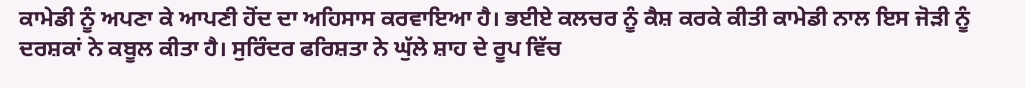ਕਾਮੇਡੀ ਨੂੰ ਅਪਣਾ ਕੇ ਆਪਣੀ ਹੋਂਦ ਦਾ ਅਹਿਸਾਸ ਕਰਵਾਇਆ ਹੈ। ਭਈਏ ਕਲਚਰ ਨੂੰ ਕੈਸ਼ ਕਰਕੇ ਕੀਤੀ ਕਾਮੇਡੀ ਨਾਲ ਇਸ ਜੋੜੀ ਨੂੰ ਦਰਸ਼ਕਾਂ ਨੇ ਕਬੂਲ ਕੀਤਾ ਹੈ। ਸੁਰਿੰਦਰ ਫਰਿਸ਼ਤਾ ਨੇ ਘੁੱਲੇ ਸ਼ਾਹ ਦੇ ਰੂਪ ਵਿੱਚ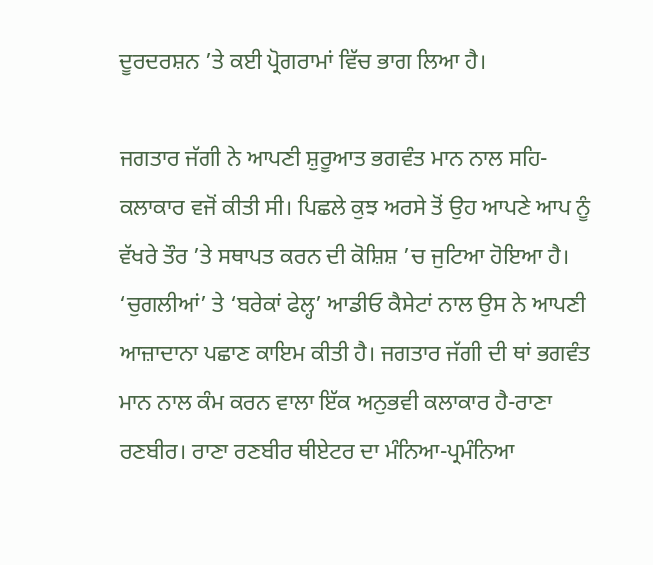ਦੂਰਦਰਸ਼ਨ ’ਤੇ ਕਈ ਪ੍ਰੋਗਰਾਮਾਂ ਵਿੱਚ ਭਾਗ ਲਿਆ ਹੈ।

ਜਗਤਾਰ ਜੱਗੀ ਨੇ ਆਪਣੀ ਸ਼ੁਰੂਆਤ ਭਗਵੰਤ ਮਾਨ ਨਾਲ ਸਹਿ-ਕਲਾਕਾਰ ਵਜੋਂ ਕੀਤੀ ਸੀ। ਪਿਛਲੇ ਕੁਝ ਅਰਸੇ ਤੋਂ ਉਹ ਆਪਣੇ ਆਪ ਨੂੰ ਵੱਖਰੇ ਤੌਰ ’ਤੇ ਸਥਾਪਤ ਕਰਨ ਦੀ ਕੋਸ਼ਿਸ਼ ’ਚ ਜੁਟਿਆ ਹੋਇਆ ਹੈ। ‘ਚੁਗਲੀਆਂ’ ਤੇ ‘ਬਰੇਕਾਂ ਫੇਲ੍ਹ’ ਆਡੀਓ ਕੈਸੇਟਾਂ ਨਾਲ ਉਸ ਨੇ ਆਪਣੀ ਆਜ਼ਾਦਾਨਾ ਪਛਾਣ ਕਾਇਮ ਕੀਤੀ ਹੈ। ਜਗਤਾਰ ਜੱਗੀ ਦੀ ਥਾਂ ਭਗਵੰਤ ਮਾਨ ਨਾਲ ਕੰਮ ਕਰਨ ਵਾਲਾ ਇੱਕ ਅਨੁਭਵੀ ਕਲਾਕਾਰ ਹੈ-ਰਾਣਾ ਰਣਬੀਰ। ਰਾਣਾ ਰਣਬੀਰ ਥੀਏਟਰ ਦਾ ਮੰਨਿਆ-ਪ੍ਰਮੰਨਿਆ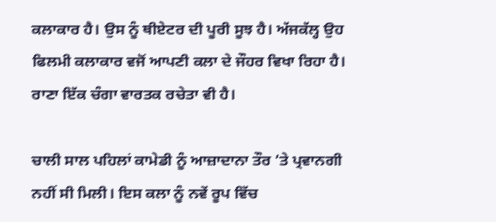ਕਲਾਕਾਰ ਹੈ। ਉਸ ਨੂੰ ਥੀਏਟਰ ਦੀ ਪੂਰੀ ਸੂਝ ਹੈ। ਅੱਜਕੱਲ੍ਹ ਉਹ ਫਿਲਮੀ ਕਲਾਕਾਰ ਵਜੋਂ ਆਪਣੀ ਕਲਾ ਦੇ ਜੌਹਰ ਵਿਖਾ ਰਿਹਾ ਹੈ। ਰਾਣਾ ਇੱਕ ਚੰਗਾ ਵਾਰਤਕ ਰਚੇਤਾ ਵੀ ਹੈ।

ਚਾਲੀ ਸਾਲ ਪਹਿਲਾਂ ਕਾਮੇਡੀ ਨੂੰ ਆਜ਼ਾਦਾਨਾ ਤੌਰ ’ਤੇ ਪ੍ਰਵਾਨਗੀ ਨਹੀਂ ਸੀ ਮਿਲੀ। ਇਸ ਕਲਾ ਨੂੰ ਨਵੇਂ ਰੂਪ ਵਿੱਚ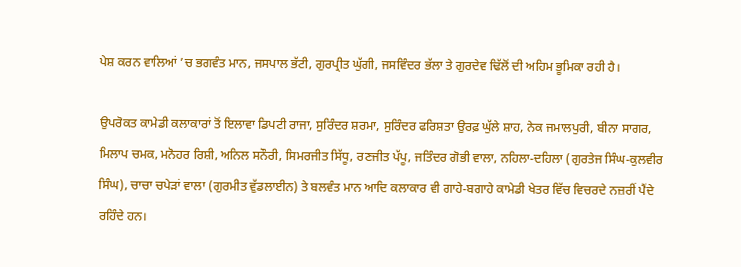ਪੇਸ਼ ਕਰਨ ਵਾਲਿਆਂ ’ਚ ਭਗਵੰਤ ਮਾਨ, ਜਸਪਾਲ ਭੱਟੀ, ਗੁਰਪ੍ਰੀਤ ਘੁੱਗੀ, ਜਸਵਿੰਦਰ ਭੱਲਾ ਤੇ ਗੁਰਦੇਵ ਢਿੱਲੋਂ ਦੀ ਅਹਿਮ ਭੂਮਿਕਾ ਰਹੀ ਹੈ।

ਉਪਰੋਕਤ ਕਾਮੇਡੀ ਕਲਾਕਾਰਾਂ ਤੋਂ ਇਲਾਵਾ ਡਿਪਟੀ ਰਾਜਾ, ਸੁਰਿੰਦਰ ਸ਼ਰਮਾ, ਸੁਰਿੰਦਰ ਫਰਿਸ਼ਤਾ ਉਰਫ਼ ਘੁੱਲੇ ਸ਼ਾਹ, ਨੇਕ ਜਮਾਲਪੁਰੀ, ਬੀਨਾ ਸਾਗਰ, ਮਿਲਾਪ ਚਮਕ, ਮਨੋਹਰ ਰਿਸ਼ੀ, ਅਨਿਲ ਸਨੌਰੀ, ਸਿਮਰਜੀਤ ਸਿੱਧੂ, ਰਣਜੀਤ ਪੱਪੂ, ਜਤਿੰਦਰ ਗੋਭੀ ਵਾਲਾ, ਨਹਿਲਾ-ਦਹਿਲਾ (ਗੁਰਤੇਜ ਸਿੰਘ-ਕੁਲਵੀਰ ਸਿੰਘ), ਚਾਚਾ ਚਪੇੜਾਂ ਵਾਲਾ (ਗੁਰਮੀਤ ਵੁੱਡਲਾਈਨ) ਤੇ ਬਲਵੰਤ ਮਾਨ ਆਦਿ ਕਲਾਕਾਰ ਵੀ ਗਾਹੇ-ਬਗਾਹੇ ਕਾਮੇਡੀ ਖੇਤਰ ਵਿੱਚ ਵਿਚਰਦੇ ਨਜ਼ਰੀਂ ਪੈਂਦੇ ਰਹਿੰਦੇ ਹਨ।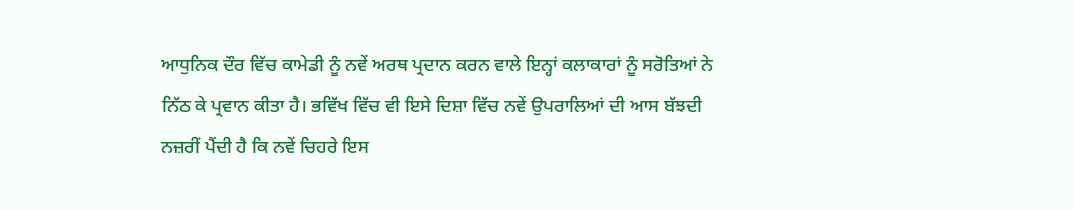ਆਧੁਨਿਕ ਦੌਰ ਵਿੱਚ ਕਾਮੇਡੀ ਨੂੰ ਨਵੇਂ ਅਰਥ ਪ੍ਰਦਾਨ ਕਰਨ ਵਾਲੇ ਇਨ੍ਹਾਂ ਕਲਾਕਾਰਾਂ ਨੂੰ ਸਰੋਤਿਆਂ ਨੇ ਨਿੱਠ ਕੇ ਪ੍ਰਵਾਨ ਕੀਤਾ ਹੈ। ਭਵਿੱਖ ਵਿੱਚ ਵੀ ਇਸੇ ਦਿਸ਼ਾ ਵਿੱਚ ਨਵੇਂ ਉਪਰਾਲਿਆਂ ਦੀ ਆਸ ਬੱਝਦੀ ਨਜ਼ਰੀਂ ਪੈਂਦੀ ਹੈ ਕਿ ਨਵੇਂ ਚਿਹਰੇ ਇਸ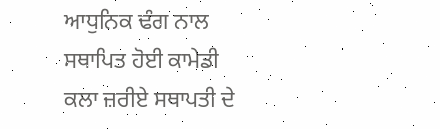ਆਧੁਨਿਕ ਢੰਗ ਨਾਲ ਸਥਾਪਿਤ ਹੋਈ ਕਾਮੇਡੀ ਕਲਾ ਜ਼ਰੀਏ ਸਥਾਪਤੀ ਦੇ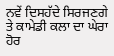ਨਵੇਂ ਦਿਸਹੱਦੇ ਸਿਰਜਣਗੇ ਤੇ ਕਾਮੇਡੀ ਕਲਾ ਦਾ ਘੇਰਾ ਹੋਰ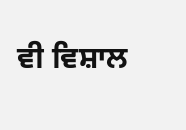ਵੀ ਵਿਸ਼ਾਲ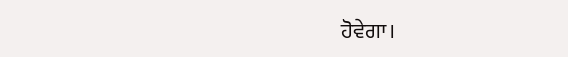ਹੋਵੇਗਾ।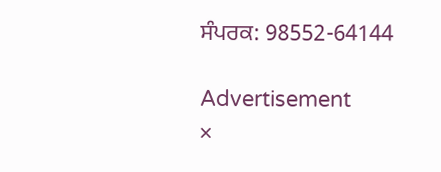ਸੰਪਰਕ: 98552-64144

Advertisement
×